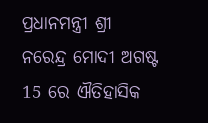ପ୍ରଧାନମନ୍ତ୍ରୀ ଶ୍ରୀ ନରେନ୍ଦ୍ର ମୋଦୀ ଅଗଷ୍ଟ 15 ରେ ଐତିହାସିକ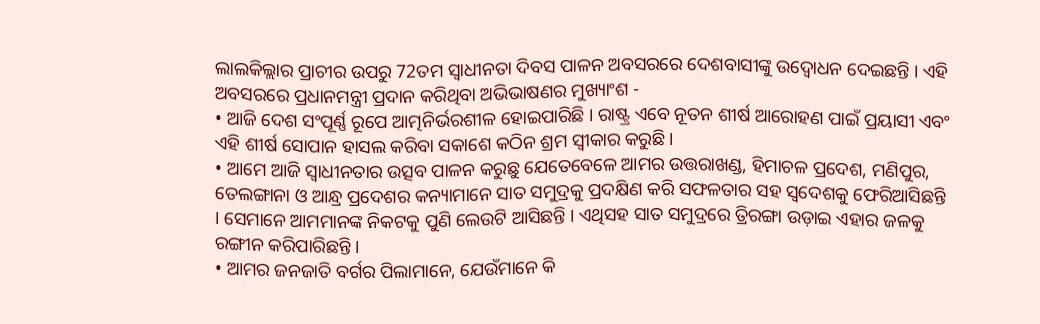ଲାଲକିଲ୍ଲାର ପ୍ରାଚୀର ଉପରୁ 72ତମ ସ୍ୱାଧୀନତା ଦିବସ ପାଳନ ଅବସରରେ ଦେଶବାସୀଙ୍କୁ ଉଦ୍ବୋଧନ ଦେଇଛନ୍ତି । ଏହି ଅବସରରେ ପ୍ରଧାନମନ୍ତ୍ରୀ ପ୍ରଦାନ କରିଥିବା ଅଭିଭାଷଣର ମୁଖ୍ୟାଂଶ -
• ଆଜି ଦେଶ ସଂପୂର୍ଣ୍ଣ ରୂପେ ଆତ୍ମନିର୍ଭରଶୀଳ ହୋଇପାରିଛି । ରାଷ୍ଟ୍ର ଏବେ ନୂତନ ଶୀର୍ଷ ଆରୋହଣ ପାଇଁ ପ୍ରୟାସୀ ଏବଂ ଏହି ଶୀର୍ଷ ସୋପାନ ହାସଲ କରିବା ସକାଶେ କଠିନ ଶ୍ରମ ସ୍ୱୀକାର କରୁଛି ।
• ଆମେ ଆଜି ସ୍ୱାଧୀନତାର ଉତ୍ସବ ପାଳନ କରୁଛୁ ଯେତେବେଳେ ଆମର ଉତ୍ତରାଖଣ୍ଡ, ହିମାଚଳ ପ୍ରଦେଶ, ମଣିପୁର, ତେଲଙ୍ଗାନା ଓ ଆନ୍ଧ୍ର ପ୍ରଦେଶର କନ୍ୟାମାନେ ସାତ ସମୁଦ୍ରକୁ ପ୍ରଦକ୍ଷିଣ କରି ସଫଳତାର ସହ ସ୍ୱଦେଶକୁ ଫେରିଆସିଛନ୍ତି । ସେମାନେ ଆମମାନଙ୍କ ନିକଟକୁ ପୁଣି ଲେଉଟି ଆସିଛନ୍ତି । ଏଥିସହ ସାତ ସମୁଦ୍ରରେ ତ୍ରିରଙ୍ଗା ଉଡ଼ାଇ ଏହାର ଜଳକୁ ରଙ୍ଗୀନ କରିପାରିଛନ୍ତି ।
• ଆମର ଜନଜାତି ବର୍ଗର ପିଲାମାନେ, ଯେଉଁମାନେ କି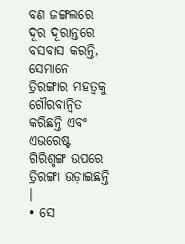ବଣ ଜଙ୍ଗଲରେ ଦୂର ଦୂରାନ୍ତରେ ବସବାସ କରନ୍ତି, ସେମାନେ ତ୍ରିରଙ୍ଗାର ମହତ୍ୱକୁ ଗୌରବାନ୍ୱିତ କରିଛନ୍ତି ଏବଂ ଏଭରେଷ୍ଟ ଗିରିଶୃଙ୍ଗ ଉପରେ ତ୍ରିରଙ୍ଗା ଉଡ଼ାଇଛନ୍ତି ।
• ସେ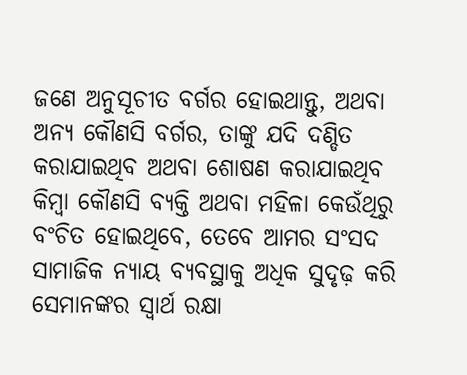ଜଣେ ଅନୁସୂଚୀତ ବର୍ଗର ହୋଇଥାନ୍ତୁ, ଅଥବା ଅନ୍ୟ କୌଣସି ବର୍ଗର, ତାଙ୍କୁ ଯଦି ଦଣ୍ଡିତ କରାଯାଇଥିବ ଅଥବା ଶୋଷଣ କରାଯାଇଥିବ କିମ୍ବା କୌଣସି ବ୍ୟକ୍ତି ଅଥବା ମହିଳା କେଉଁଥିରୁ ବଂଚିତ ହୋଇଥିବେ, ତେବେ ଆମର ସଂସଦ ସାମାଜିକ ନ୍ୟାୟ ବ୍ୟବସ୍ଥାକୁ ଅଧିକ ସୁଦୃଢ଼ କରି ସେମାନଙ୍କର ସ୍ୱାର୍ଥ ରକ୍ଷା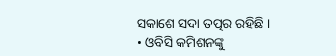ସକାଶେ ସଦା ତତ୍ପର ରହିଛି ।
• ଓବିସି କମିଶନଙ୍କୁ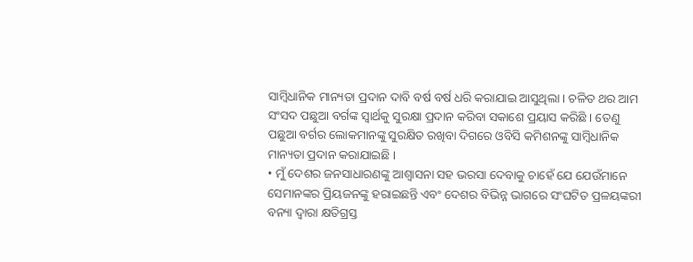ସାମ୍ବିଧାନିକ ମାନ୍ୟତା ପ୍ରଦାନ ଦାବି ବର୍ଷ ବର୍ଷ ଧରି କରାଯାଇ ଆସୁଥିଲା । ଚଳିତ ଥର ଆମ ସଂସଦ ପଛୁଆ ବର୍ଗଙ୍କ ସ୍ୱାର୍ଥକୁ ସୁରକ୍ଷା ପ୍ରଦାନ କରିବା ସକାଶେ ପ୍ରୟାସ କରିଛି । ତେଣୁ ପଛୁଆ ବର୍ଗର ଲୋକମାନଙ୍କୁ ସୁରକ୍ଷିତ ରଖିବା ଦିଗରେ ଓବିସି କମିଶନଙ୍କୁ ସାମ୍ବିଧାନିକ ମାନ୍ୟତା ପ୍ରଦାନ କରାଯାଇଛି ।
• ମୁଁ ଦେଶର ଜନସାଧାରଣଙ୍କୁ ଆଶ୍ୱାସନା ସହ ଭରସା ଦେବାକୁ ଚାହେଁ ଯେ ଯେଉଁମାନେ ସେମାନଙ୍କର ପ୍ରିୟଜନଙ୍କୁ ହରାଇଛନ୍ତି ଏବଂ ଦେଶର ବିଭିନ୍ନ ଭାଗରେ ସଂଘଟିତ ପ୍ରଳୟଙ୍କରୀ ବନ୍ୟା ଦ୍ୱାରା କ୍ଷତିଗ୍ରସ୍ତ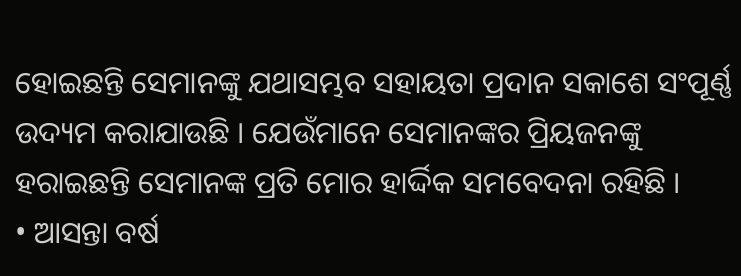ହୋଇଛନ୍ତି ସେମାନଙ୍କୁ ଯଥାସମ୍ଭବ ସହାୟତା ପ୍ରଦାନ ସକାଶେ ସଂପୂର୍ଣ୍ଣ ଉଦ୍ୟମ କରାଯାଉଛି । ଯେଉଁମାନେ ସେମାନଙ୍କର ପ୍ରିୟଜନଙ୍କୁ ହରାଇଛନ୍ତି ସେମାନଙ୍କ ପ୍ରତି ମୋର ହାର୍ଦ୍ଦିକ ସମବେଦନା ରହିଛି ।
• ଆସନ୍ତା ବର୍ଷ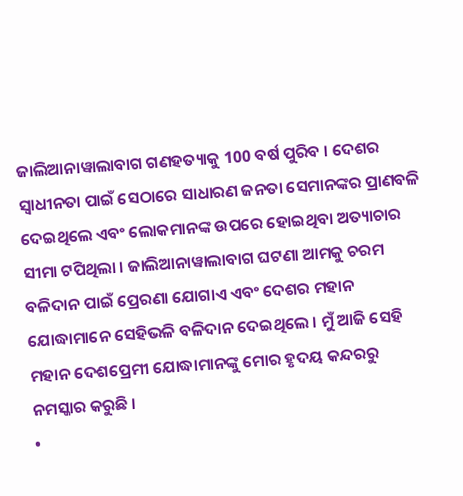ଜାଲିଆନାୱାଲାବାଗ ଗଣହତ୍ୟାକୁ 100 ବର୍ଷ ପୁରିବ । ଦେଶର ସ୍ୱାଧୀନତା ପାଇଁ ସେଠାରେ ସାଧାରଣ ଜନତା ସେମାନଙ୍କର ପ୍ରାଣବଳି ଦେଇଥିଲେ ଏବଂ ଲୋକମାନଙ୍କ ଉପରେ ହୋଇଥିବା ଅତ୍ୟାଚାର ସୀମା ଟପିଥିଲା । ଜାଲିଆନାୱାଲାବାଗ ଘଟଣା ଆମକୁ ଚରମ ବଳିଦାନ ପାଇଁ ପ୍ରେରଣା ଯୋଗାଏ ଏବଂ ଦେଶର ମହାନ ଯୋଦ୍ଧାମାନେ ସେହିଭଳି ବଳିଦାନ ଦେଇଥିଲେ । ମୁଁ ଆଜି ସେହି ମହାନ ଦେଶପ୍ରେମୀ ଯୋଦ୍ଧାମାନଙ୍କୁ ମୋର ହୃଦୟ କନ୍ଦରରୁ ନମସ୍କାର କରୁଛି ।
•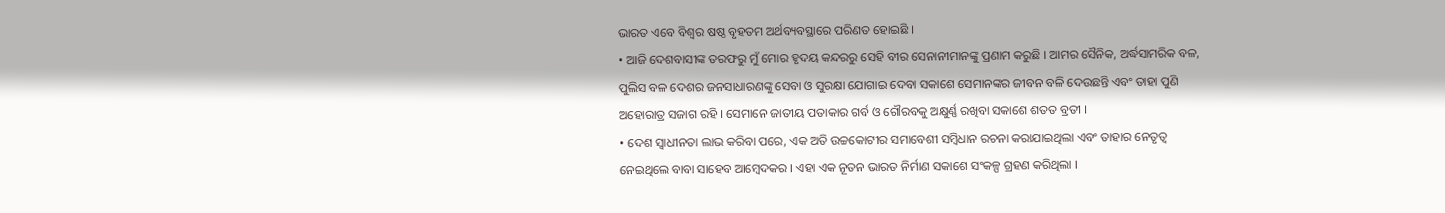ଭାରତ ଏବେ ବିଶ୍ୱର ଷଷ୍ଠ ବୃହତମ ଅର୍ଥବ୍ୟବସ୍ଥାରେ ପରିଣତ ହୋଇଛି ।
• ଆଜି ଦେଶବାସୀଙ୍କ ତରଫରୁ ମୁଁ ମୋର ହୃଦୟ କନ୍ଦରରୁ ସେହି ବୀର ସେନାନୀମାନଙ୍କୁ ପ୍ରଣାମ କରୁଛି । ଆମର ସୈନିକ, ଅର୍ଦ୍ଧସାମରିକ ବଳ, ପୁଲିସ ବଳ ଦେଶର ଜନସାଧାରଣଙ୍କୁ ସେବା ଓ ସୁରକ୍ଷା ଯୋଗାଇ ଦେବା ସକାଶେ ସେମାନଙ୍କର ଜୀବନ ବଳି ଦେଉଛନ୍ତି ଏବଂ ତାହା ପୁଣି ଅହୋରାତ୍ର ସଜାଗ ରହି । ସେମାନେ ଜାତୀୟ ପତାକାର ଗର୍ବ ଓ ଗୌରବକୁ ଅକ୍ଷୁର୍ଣ୍ଣ ରଖିବା ସକାଶେ ଶତତ ବ୍ରତୀ ।
• ଦେଶ ସ୍ୱାଧୀନତା ଲାଭ କରିବା ପରେ, ଏକ ଅତି ଉଚ୍ଚକୋଟୀର ସମାବେଶୀ ସମ୍ବିଧାନ ରଚନା କରାଯାଇଥିଲା ଏବଂ ତାହାର ନେତୃତ୍ୱ ନେଇଥିଲେ ବାବା ସାହେବ ଆମ୍ବେଦକର । ଏହା ଏକ ନୂତନ ଭାରତ ନିର୍ମାଣ ସକାଶେ ସଂକଳ୍ପ ଗ୍ରହଣ କରିଥିଲା ।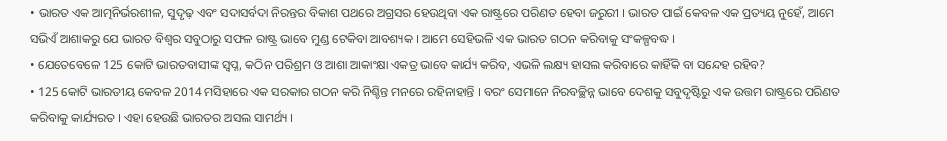• ଭାରତ ଏକ ଆତ୍ମନିର୍ଭରଶୀଳ, ସୁଦୃଢ଼ ଏବଂ ସଦାସର୍ବଦା ନିରନ୍ତର ବିକାଶ ପଥରେ ଅଗ୍ରସର ହେଉଥିବା ଏକ ରାଷ୍ଟ୍ରରେ ପରିଣତ ହେବା ଜରୁରୀ । ଭାରତ ପାଇଁ କେବଳ ଏକ ପ୍ରତ୍ୟୟ ନୁହେଁ, ଆମେ ସଭିଏଁ ଆଶାକରୁ ଯେ ଭାରତ ବିଶ୍ୱର ସବୁଠାରୁ ସଫଳ ରାଷ୍ଟ୍ର ଭାବେ ମୁଣ୍ଡ ଟେକିବା ଆବଶ୍ୟକ । ଆମେ ସେହିଭଳି ଏକ ଭାରତ ଗଠନ କରିବାକୁ ସଂକଳ୍ପବଦ୍ଧ ।
• ଯେତେବେଳେ 125 କୋଟି ଭାରତବାସୀଙ୍କ ସ୍ୱପ୍ନ, କଠିନ ପରିଶ୍ରମ ଓ ଆଶା ଆକାଂକ୍ଷା ଏକତ୍ର ଭାବେ କାର୍ଯ୍ୟ କରିବ, ଏଭଳି ଲକ୍ଷ୍ୟ ହାସଲ କରିବାରେ କାହିଁକି ବା ସନ୍ଦେହ ରହିବ?
• 125 କୋଟି ଭାରତୀୟ କେବଳ 2014 ମସିହାରେ ଏକ ସରକାର ଗଠନ କରି ନିଶ୍ଚିନ୍ତ ମନରେ ରହିନାହାନ୍ତି । ବରଂ ସେମାନେ ନିରବଚ୍ଛିନ୍ନ ଭାବେ ଦେଶକୁ ସବୁଦୃଷ୍ଟିରୁ ଏକ ଉତ୍ତମ ରାଷ୍ଟ୍ରରେ ପରିଣତ କରିବାକୁ କାର୍ଯ୍ୟରତ । ଏହା ହେଉଛି ଭାରତର ଅସଲ ସାମର୍ଥ୍ୟ ।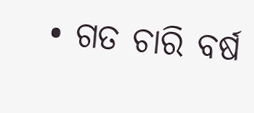• ଗତ ଚାରି ବର୍ଷ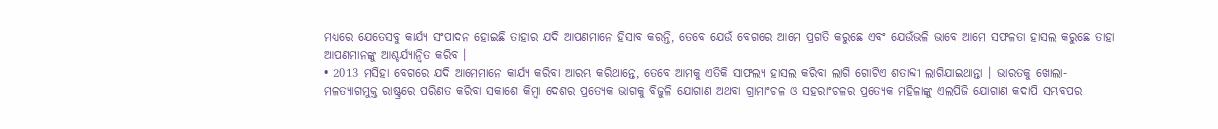ମଧ୍ୟରେ ଯେତେସବୁ କାର୍ଯ୍ୟ ସଂପାଦନ ହୋଇଛି ତାହାର ଯଦି ଆପଣମାନେ ହିସାବ କରନ୍ତି, ତେବେ ଯେଉଁ ବେଗରେ ଆମେ ପ୍ରଗତି କରୁଛେ ଏବଂ ଯେଉଁଭଳି ଭାବେ ଆମେ ସଫଳତା ହାସଲ କରୁଛେ ତାହା ଆପଣମାନଙ୍କୁ ଆଶ୍ଚର୍ଯ୍ୟାନ୍ୱିତ କରିବ ।
• 2013 ମସିହା ବେଗରେ ଯଦି ଆମେମାନେ କାର୍ଯ୍ୟ କରିବା ଆରମ୍ଭ କରିଥାନ୍ତେ, ତେବେ ଆମକୁ ଏତିକି ସାଫଲ୍ୟ ହାସଲ କରିବା ଲାଗି ଗୋଟିଏ ଶତାବ୍ଦୀ ଲାଗିଯାଇଥାନ୍ତା । ଭାରତକୁ ଖୋଲା-ମଳତ୍ୟାଗମୁକ୍ତ ରାଷ୍ଟ୍ରରେ ପରିଣତ କରିବା ସକାଶେ କିମ୍ବା ଦେଶର ପ୍ରତ୍ୟେକ ଭାଗକୁ ବିଜୁଳି ଯୋଗାଣ ଅଥବା ଗ୍ରାମାଂଚଳ ଓ ସହରାଂଚଳର ପ୍ରତ୍ୟେକ ମହିଳାଙ୍କୁ ଏଲପିଜି ଯୋଗାଣ କଦାପି ସମ୍ଭବପର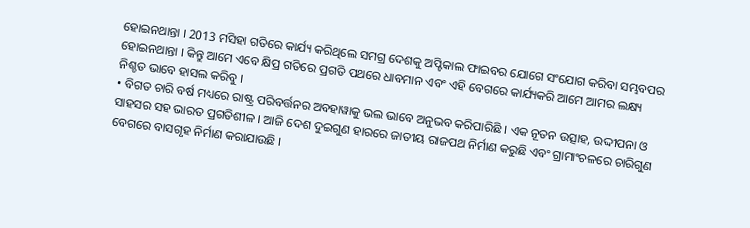ହୋଇନଥାନ୍ତା । 2013 ମସିହା ଗତିରେ କାର୍ଯ୍ୟ କରିଥିଲେ ସମଗ୍ର ଦେଶକୁ ଅପ୍ଟିକାଲ ଫାଇବର ଯୋଗେ ସଂଯୋଗ କରିବା ସମ୍ଭବପର ହୋଇନଥାନ୍ତା । କିନ୍ତୁ ଆମେ ଏବେ କ୍ଷିପ୍ର ଗତିରେ ପ୍ରଗତି ପଥରେ ଧାବମାନ ଏବଂ ଏହି ବେଗରେ କାର୍ଯ୍ୟକରି ଆମେ ଆମର ଲକ୍ଷ୍ୟ ନିଶ୍ଚତ ଭାବେ ହାସଲ କରିବୁ ।
• ବିଗତ ଚାରି ବର୍ଷ ମଧ୍ୟରେ ରାଷ୍ଟ୍ର ପରିବର୍ତ୍ତନର ଅବହାୱାକୁ ଭଲ ଭାବେ ଅନୁଭବ କରିପାରିଛି । ଏକ ନୂତନ ଉତ୍ସାହ, ଉଦ୍ଦୀପନା ଓ ସାହସର ସହ ଭାରତ ପ୍ରଗତିଶୀଳ । ଆଜି ଦେଶ ଦୁଇଗୁଣ ହାରରେ ଜାତୀୟ ରାଜପଥ ନିର୍ମାଣ କରୁଛି ଏବଂ ଗ୍ରାମାଂଚଳରେ ଚାରିଗୁଣ ବେଗରେ ବାସଗୃହ ନିର୍ମାଣ କରାଯାଉଛି ।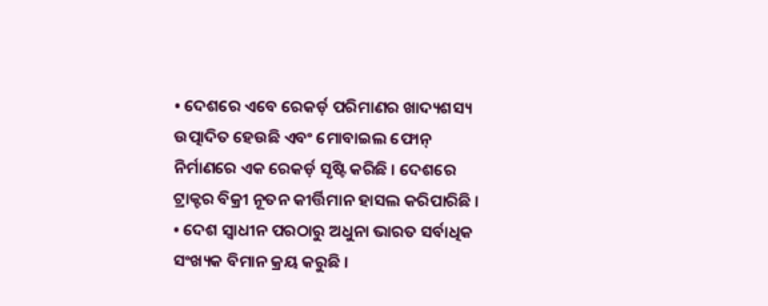• ଦେଶରେ ଏବେ ରେକର୍ଡ଼ ପରିମାଣର ଖାଦ୍ୟଶସ୍ୟ ଉତ୍ପାଦିତ ହେଉଛି ଏବଂ ମୋବାଇଲ ଫୋନ୍ ନିର୍ମାଣରେ ଏକ ରେକର୍ଡ଼ ସୃଷ୍ଟି କରିଛି । ଦେଶରେ ଟ୍ରାକ୍ଟର ବିକ୍ରୀ ନୂତନ କୀର୍ତ୍ତିମାନ ହାସଲ କରିପାରିଛି ।
• ଦେଶ ସ୍ୱାଧୀନ ପରଠାରୁ ଅଧୁନା ଭାରତ ସର୍ବାଧିକ ସଂଖ୍ୟକ ବିମାନ କ୍ରୟ କରୁଛି ।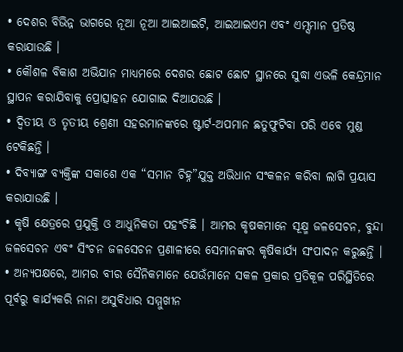• ଦେଶର ବିଭିନ୍ନ ଭାଗରେ ନୂଆ ନୂଆ ଆଇଆଇଟି, ଆଇଆଇଏମ ଏବଂ ଏମ୍ସମାନ ପ୍ରତିଷ୍ଠ କରାଯାଉଛି ।
• କୌଶଳ ବିକାଶ ଅଭିଯାନ ମାଧ୍ୟମରେ ଦେଶର ଛୋଟ ଛୋଟ ସ୍ଥାନରେ ସୁଦ୍ଧା ଏଭଳି କେନ୍ଦ୍ରମାନ ସ୍ଥାପନ କରାଯିବାକୁ ପ୍ରୋତ୍ସାହନ ଯୋଗାଇ ଦିଆଯଉଛି ।
• ଦ୍ୱିତୀୟ ଓ ତୃତୀୟ ଶ୍ରେଣୀ ସହରମାନଙ୍କରେ ଷ୍ଟାର୍ଟ-ଅପମାନ ଛତୁଫୁଟିବା ପରି ଏବେ ମୁଣ୍ଡ ଟେକିଛନ୍ତି ।
• ଦିବ୍ୟାଙ୍ଗ ବ୍ୟକ୍ତିଙ୍କ ସକାଶେ ଏକ “ସମାନ ଚିହ୍ନ”ଯୁକ୍ତ ଅଭିଧାନ ସଂକଳନ କରିବା ଲାଗି ପ୍ରୟାସ କରାଯାଉଛି ।
• କୃଷି କ୍ଷେତ୍ରରେ ପ୍ରଯୁକ୍ତି ଓ ଆଧୁନିକତା ପହଂଚିଛି । ଆମର କୃଷକମାନେ ସୂକ୍ଷ୍ମ ଜଳସେଚନ, ବୁନ୍ଦା ଜଳସେଚନ ଏବଂ ସିଂଚନ ଜଳସେଚନ ପ୍ରଣାଳୀରେ ସେମାନଙ୍କର କୃଷିକାର୍ଯ୍ୟ ସଂପାଦନ କରୁଛନ୍ତି ।
• ଅନ୍ୟପକ୍ଷରେ, ଆମର ବୀର ସୈନିକମାନେ ଯେଉଁମାନେ ସକଳ ପ୍ରକାର ପ୍ରତିକୂଳ ପରିସ୍ଥିତିରେ ପୂର୍ବରୁ କାର୍ଯ୍ୟକରି ନାନା ଅସୁବିଧାର ସମ୍ମୁଖୀନ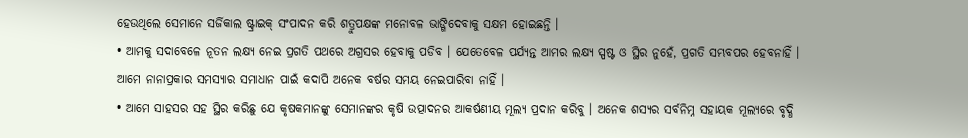ହେଉଥିଲେ ସେମାନେ ସର୍ଜିକାଲ ଷ୍ଟ୍ରାଇକ୍ ସଂପାଦନ କରି ଶତ୍ରୁପକ୍ଷଙ୍କ ମନୋବଳ ଭାଙ୍ଗିଦେବାକୁ ସକ୍ଷମ ହୋଇଛନ୍ତି ।
• ଆମକୁ ସଦାବେଳେ ନୂତନ ଲକ୍ଷ୍ୟ ନେଇ ପ୍ରଗତି ପଥରେ ଅଗ୍ରସର ହେବାକୁ ପଡିବ । ଯେତେବେଳ ପର୍ଯ୍ୟନ୍ତ ଆମର ଲକ୍ଷ୍ୟ ସ୍ପଷ୍ଟ ଓ ସ୍ଥିର ନୁହେଁ, ପ୍ରଗତି ସମ୍ଭବପର ହେବନାହିଁ । ଆମେ ନାନାପ୍ରକାର ସମସ୍ୟାର ସମାଧାନ ପାଇଁ କଦାପି ଅନେକ ବର୍ଷର ସମୟ ନେଇପାରିବା ନାହିଁ ।
• ଆମେ ସାହସର ସହ ସ୍ଥିର କରିଛୁ ଯେ କୃଷକମାନଙ୍କୁ ସେମାନଙ୍କର କୃଷି ଉତ୍ପାଦନର ଆକର୍ଷଣୀୟ ମୂଲ୍ୟ ପ୍ରଦାନ କରିବୁ । ଅନେକ ଶସ୍ୟର ସର୍ବନିମ୍ନ ସହାୟକ ମୂଲ୍ୟରେ ବୃଦ୍ଧି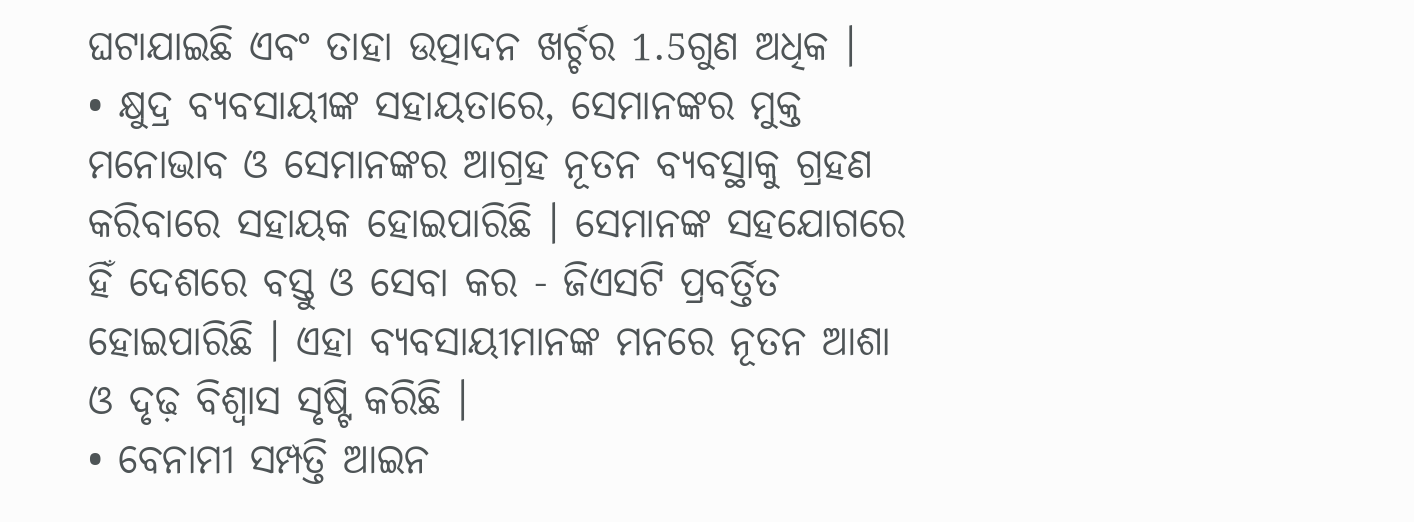ଘଟାଯାଇଛି ଏବଂ ତାହା ଉତ୍ପାଦନ ଖର୍ଚ୍ଚର 1.5ଗୁଣ ଅଧିକ ।
• କ୍ଷୁଦ୍ର ବ୍ୟବସାୟୀଙ୍କ ସହାୟତାରେ, ସେମାନଙ୍କର ମୁକ୍ତ ମନୋଭାବ ଓ ସେମାନଙ୍କର ଆଗ୍ରହ ନୂତନ ବ୍ୟବସ୍ଥାକୁ ଗ୍ରହଣ କରିବାରେ ସହାୟକ ହୋଇପାରିଛି । ସେମାନଙ୍କ ସହଯୋଗରେ ହିଁ ଦେଶରେ ବସ୍ତୁ ଓ ସେବା କର - ଜିଏସଟି ପ୍ରବର୍ତ୍ତିତ ହୋଇପାରିଛି । ଏହା ବ୍ୟବସାୟୀମାନଙ୍କ ମନରେ ନୂତନ ଆଶା ଓ ଦୃଢ଼ ବିଶ୍ୱାସ ସୃଷ୍ଟି କରିଛି ।
• ବେନାମୀ ସମ୍ପତ୍ତି ଆଇନ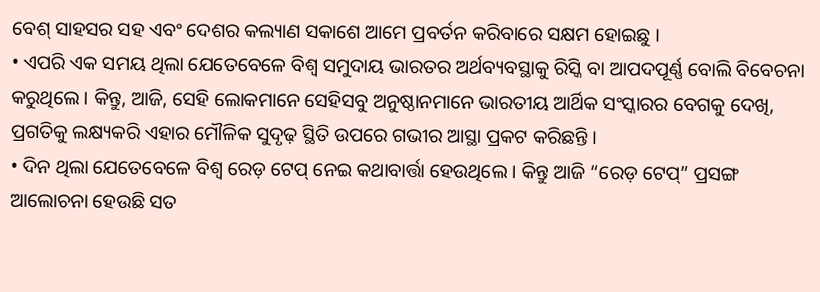ବେଶ୍ ସାହସର ସହ ଏବଂ ଦେଶର କଲ୍ୟାଣ ସକାଶେ ଆମେ ପ୍ରବର୍ତନ କରିବାରେ ସକ୍ଷମ ହୋଇଛୁ ।
• ଏପରି ଏକ ସମୟ ଥିଲା ଯେତେବେଳେ ବିଶ୍ୱ ସମୁଦାୟ ଭାରତର ଅର୍ଥବ୍ୟବସ୍ଥାକୁ ରିସ୍କି ବା ଆପଦପୂର୍ଣ୍ଣ ବୋଲି ବିବେଚନା କରୁଥିଲେ । କିନ୍ତୁ, ଆଜି, ସେହି ଲୋକମାନେ ସେହିସବୁ ଅନୁଷ୍ଠାନମାନେ ଭାରତୀୟ ଆର୍ଥିକ ସଂସ୍କାରର ବେଗକୁ ଦେଖି, ପ୍ରଗତିକୁ ଲକ୍ଷ୍ୟକରି ଏହାର ମୌଳିକ ସୁଦୃଢ଼ ସ୍ଥିତି ଉପରେ ଗଭୀର ଆସ୍ଥା ପ୍ରକଟ କରିଛନ୍ତି ।
• ଦିନ ଥିଲା ଯେତେବେଳେ ବିଶ୍ୱ ରେଡ଼ ଟେପ୍ ନେଇ କଥାବାର୍ତ୍ତା ହେଉଥିଲେ । କିନ୍ତୁ ଆଜି “ରେଡ଼ ଟେପ୍” ପ୍ରସଙ୍ଗ ଆଲୋଚନା ହେଉଛି ସତ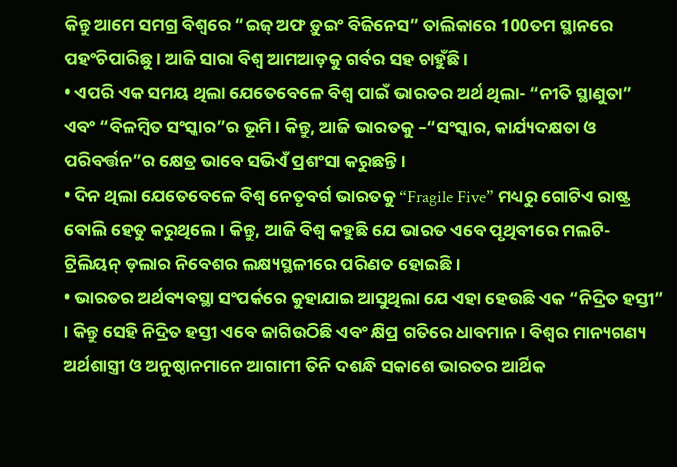କିନ୍ତୁ ଆମେ ସମଗ୍ର ବିଶ୍ୱରେ “ଇଜ୍ ଅଫ ଡ଼ୁଇଂ ବିଜିନେସ” ତାଲିକାରେ 100ତମ ସ୍ଥାନରେ ପହଂଚିପାରିଛୁ । ଆଜି ସାରା ବିଶ୍ୱ ଆମଆଡ଼କୁ ଗର୍ବର ସହ ଚାହୁଁଛି ।
• ଏପରି ଏକ ସମୟ ଥିଲା ଯେତେବେଳେ ବିଶ୍ୱ ପାଇଁ ଭାରତର ଅର୍ଥ ଥିଲା- “ନୀତି ସ୍ଥାଣୁତା” ଏବଂ “ବିଳମ୍ବିତ ସଂସ୍କାର”ର ଭୂମି । କିନ୍ତୁ, ଆଜି ଭାରତକୁ –“ସଂସ୍କାର, କାର୍ଯ୍ୟଦକ୍ଷତା ଓ ପରିବର୍ତ୍ତନ”ର କ୍ଷେତ୍ର ଭାବେ ସଭିଏଁ ପ୍ରଶଂସା କରୁଛନ୍ତି ।
• ଦିନ ଥିଲା ଯେତେବେଳେ ବିଶ୍ୱ ନେତୃବର୍ଗ ଭାରତକୁ “Fragile Five” ମଧ୍ୟରୁ ଗୋଟିଏ ରାଷ୍ଟ୍ର ବୋଲି ହେତୁ କରୁଥିଲେ । କିନ୍ତୁ, ଆଜି ବିଶ୍ୱ କହୁଛି ଯେ ଭାରତ ଏବେ ପୃଥିବୀରେ ମଲଟି-ଟ୍ରିଲିୟନ୍ ଡ଼ଲାର ନିବେଶର ଲକ୍ଷ୍ୟସ୍ଥଳୀରେ ପରିଣତ ହୋଇଛି ।
• ଭାରତର ଅର୍ଥବ୍ୟବସ୍ଥା ସଂପର୍କରେ କୁହାଯାଇ ଆସୁଥିଲା ଯେ ଏହା ହେଉଛି ଏକ “ନିଦ୍ରିତ ହସ୍ତୀ” । କିନ୍ତୁ ସେହି ନିଦ୍ରିତ ହସ୍ତୀ ଏବେ ଜାଗିଉଠିଛି ଏବଂ କ୍ଷିପ୍ର ଗତିରେ ଧାବମାନ । ବିଶ୍ୱର ମାନ୍ୟଗଣ୍ୟ ଅର୍ଥଶାସ୍ତ୍ରୀ ଓ ଅନୁଷ୍ଠାନମାନେ ଆଗାମୀ ତିନି ଦଶନ୍ଧି ସକାଶେ ଭାରତର ଆର୍ଥିକ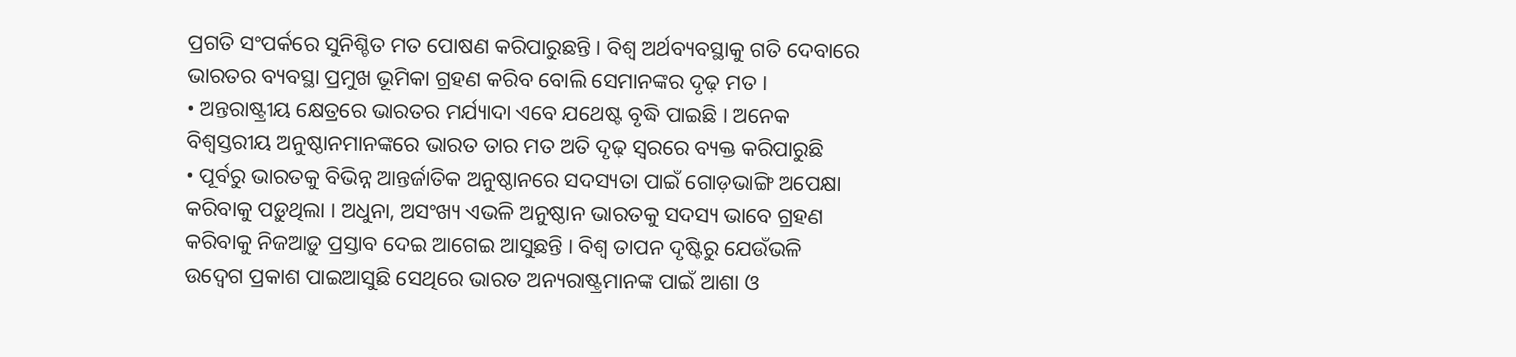ପ୍ରଗତି ସଂପର୍କରେ ସୁନିଶ୍ଚିତ ମତ ପୋଷଣ କରିପାରୁଛନ୍ତି । ବିଶ୍ୱ ଅର୍ଥବ୍ୟବସ୍ଥାକୁ ଗତି ଦେବାରେ ଭାରତର ବ୍ୟବସ୍ଥା ପ୍ରମୁଖ ଭୂମିକା ଗ୍ରହଣ କରିବ ବୋଲି ସେମାନଙ୍କର ଦୃଢ଼ ମତ ।
• ଅନ୍ତରାଷ୍ଟ୍ରୀୟ କ୍ଷେତ୍ରରେ ଭାରତର ମର୍ଯ୍ୟାଦା ଏବେ ଯଥେଷ୍ଟ ବୃଦ୍ଧି ପାଇଛି । ଅନେକ ବିଶ୍ୱସ୍ତରୀୟ ଅନୁଷ୍ଠାନମାନଙ୍କରେ ଭାରତ ତାର ମତ ଅତି ଦୃଢ଼ ସ୍ୱରରେ ବ୍ୟକ୍ତ କରିପାରୁଛି
• ପୂର୍ବରୁ ଭାରତକୁ ବିଭିନ୍ନ ଆନ୍ତର୍ଜାତିକ ଅନୁଷ୍ଠାନରେ ସଦସ୍ୟତା ପାଇଁ ଗୋଡ଼ଭାଙ୍ଗି ଅପେକ୍ଷା କରିବାକୁ ପଡ଼ୁଥିଲା । ଅଧୁନା, ଅସଂଖ୍ୟ ଏଭଳି ଅନୁଷ୍ଠାନ ଭାରତକୁ ସଦସ୍ୟ ଭାବେ ଗ୍ରହଣ କରିବାକୁ ନିଜଆଡ଼ୁ ପ୍ରସ୍ତାବ ଦେଇ ଆଗେଇ ଆସୁଛନ୍ତି । ବିଶ୍ୱ ତାପନ ଦୃଷ୍ଟିରୁ ଯେଉଁଭଳି ଉଦ୍ବେଗ ପ୍ରକାଶ ପାଇଆସୁଛି ସେଥିରେ ଭାରତ ଅନ୍ୟରାଷ୍ଟ୍ରମାନଙ୍କ ପାଇଁ ଆଶା ଓ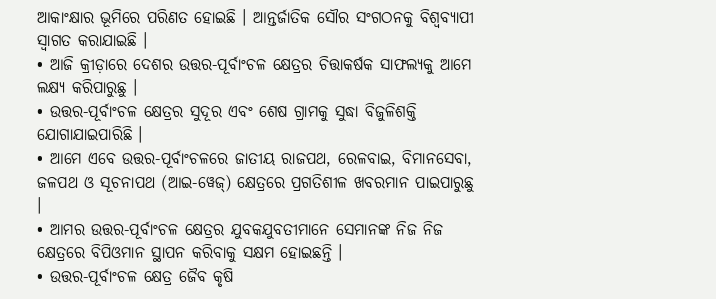ଆକାଂକ୍ଷାର ଭୂମିରେ ପରିଣତ ହୋଇଛି । ଆନ୍ତର୍ଜାତିକ ସୌର ସଂଗଠନକୁ ବିଶ୍ୱବ୍ୟାପୀ ସ୍ୱାଗତ କରାଯାଇଛି ।
• ଆଜି କ୍ରୀଡ଼ାରେ ଦେଶର ଉତ୍ତର-ପୂର୍ବାଂଚଳ କ୍ଷେତ୍ରର ଚିତ୍ତାକର୍ଷକ ସାଫଲ୍ୟକୁ ଆମେ ଲକ୍ଷ୍ୟ କରିପାରୁଛୁ ।
• ଉତ୍ତର-ପୂର୍ବାଂଚଳ କ୍ଷେତ୍ରର ସୁଦୂର ଏବଂ ଶେଷ ଗ୍ରାମକୁ ସୁଦ୍ଧା ବିଜୁଳିଶକ୍ତି ଯୋଗାଯାଇପାରିଛି ।
• ଆମେ ଏବେ ଉତ୍ତର-ପୂର୍ବାଂଚଳରେ ଜାତୀୟ ରାଜପଥ, ରେଳବାଇ, ବିମାନସେବା, ଜଳପଥ ଓ ସୂଚନାପଥ (ଆଇ-ୱେଜ୍) କ୍ଷେତ୍ରରେ ପ୍ରଗତିଶୀଳ ଖବରମାନ ପାଇପାରୁଛୁ ।
• ଆମର ଉତ୍ତର-ପୂର୍ବାଂଚଳ କ୍ଷେତ୍ରର ଯୁବକଯୁବତୀମାନେ ସେମାନଙ୍କ ନିଜ ନିଜ କ୍ଷେତ୍ରରେ ବିପିଓମାନ ସ୍ଥାପନ କରିବାକୁ ସକ୍ଷମ ହୋଇଛନ୍ତି ।
• ଉତ୍ତର-ପୂର୍ବାଂଚଳ କ୍ଷେତ୍ର ଜୈବ କୃଷି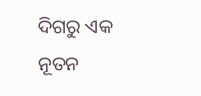ଦିଗରୁ ଏକ ନୂତନ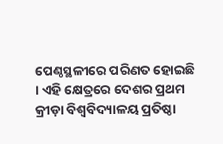ପେଣ୍ଠସ୍ଥଳୀରେ ପରିଣତ ହୋଇଛି । ଏହି କ୍ଷେତ୍ରରେ ଦେଶର ପ୍ରଥମ କ୍ରୀଡ଼ା ବିଶ୍ୱବିଦ୍ୟାଳୟ ପ୍ରତିଷ୍ଠା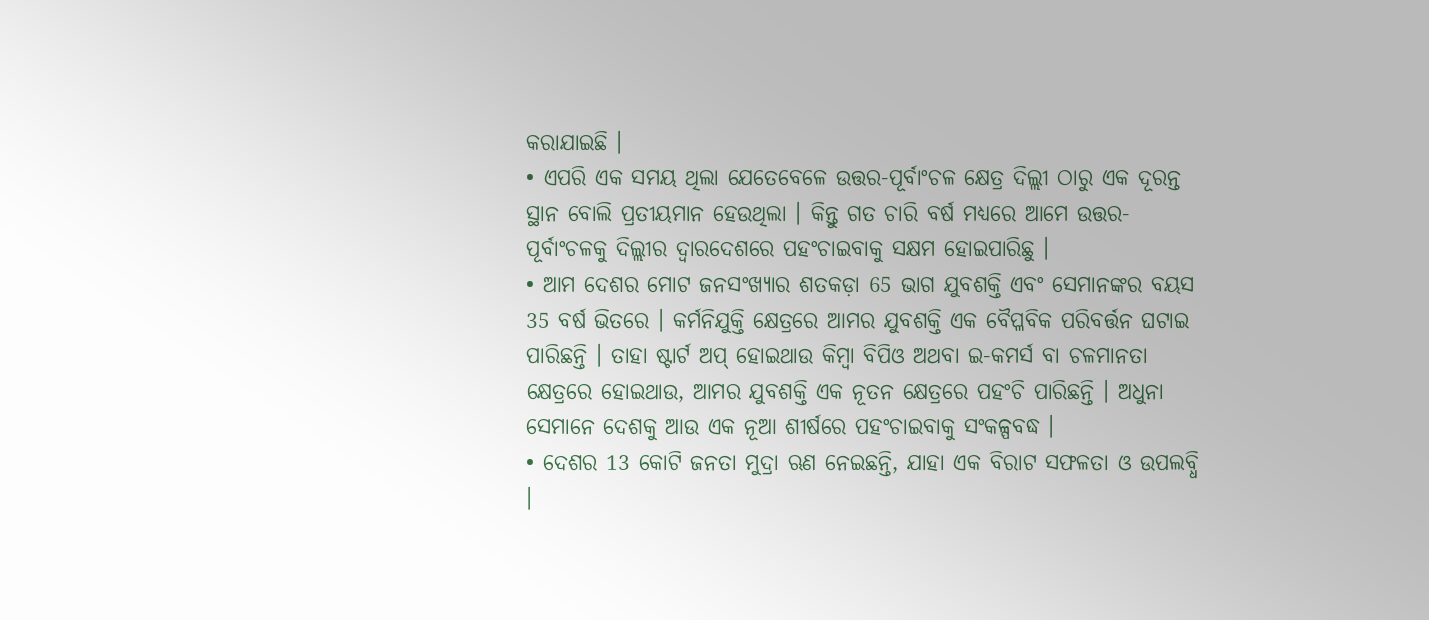କରାଯାଇଛି ।
• ଏପରି ଏକ ସମୟ ଥିଲା ଯେତେବେଳେ ଉତ୍ତର-ପୂର୍ବାଂଚଳ କ୍ଷେତ୍ର ଦିଲ୍ଲୀ ଠାରୁ ଏକ ଦୂରନ୍ତ ସ୍ଥାନ ବୋଲି ପ୍ରତୀୟମାନ ହେଉଥିଲା । କିନ୍ତୁ ଗତ ଚାରି ବର୍ଷ ମଧ୍ୟରେ ଆମେ ଉତ୍ତର-ପୂର୍ବାଂଚଳକୁ ଦିଲ୍ଲୀର ଦ୍ୱାରଦେଶରେ ପହଂଚାଇବାକୁ ସକ୍ଷମ ହୋଇପାରିଛୁ ।
• ଆମ ଦେଶର ମୋଟ ଜନସଂଖ୍ୟାର ଶତକଡ଼ା 65 ଭାଗ ଯୁବଶକ୍ତି ଏବଂ ସେମାନଙ୍କର ବୟସ 35 ବର୍ଷ ଭିତରେ । କର୍ମନିଯୁକ୍ତି କ୍ଷେତ୍ରରେ ଆମର ଯୁବଶକ୍ତି ଏକ ବୈପ୍ଳବିକ ପରିବର୍ତ୍ତନ ଘଟାଇ ପାରିଛନ୍ତି । ତାହା ଷ୍ଟାର୍ଟ ଅପ୍ ହୋଇଥାଉ କିମ୍ବା ବିପିଓ ଅଥବା ଇ-କମର୍ସ ବା ଚଳମାନତା କ୍ଷେତ୍ରରେ ହୋଇଥାଉ, ଆମର ଯୁବଶକ୍ତି ଏକ ନୂତନ କ୍ଷେତ୍ରରେ ପହଂଚି ପାରିଛନ୍ତି । ଅଧୁନା ସେମାନେ ଦେଶକୁ ଆଉ ଏକ ନୂଆ ଶୀର୍ଷରେ ପହଂଚାଇବାକୁ ସଂକଳ୍ପବଦ୍ଧ ।
• ଦେଶର 13 କୋଟି ଜନତା ମୁଦ୍ରା ଋଣ ନେଇଛନ୍ତି, ଯାହା ଏକ ବିରାଟ ସଫଳତା ଓ ଉପଲବ୍ଧି ।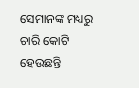ସେମାନଙ୍କ ମଧ୍ୟରୁ ଚାରି କୋଟି ହେଉଛନ୍ତି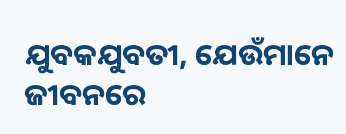ଯୁବକଯୁବତୀ, ଯେଉଁମାନେ ଜୀବନରେ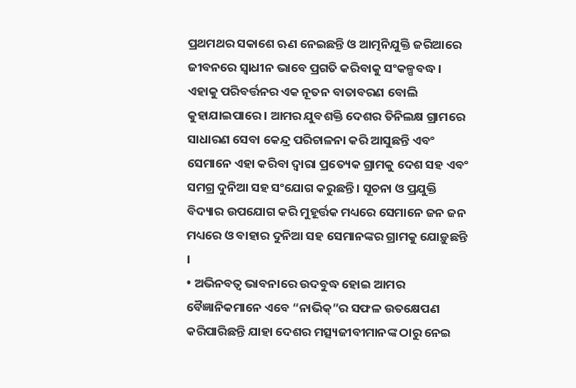ପ୍ରଥମଥର ସକାଶେ ଋଣ ନେଇଛନ୍ତି ଓ ଆତ୍ମନିଯୁକ୍ତି ଜରିଆରେ ଜୀବନରେ ସ୍ୱାଧୀନ ଭାବେ ପ୍ରଗତି କରିବାକୁ ସଂକଳ୍ପବଦ୍ଧ । ଏହାକୁ ପରିବର୍ତ୍ତନର ଏକ ନୂତନ ବାତାବରଣ ବୋଲି କୁହାଯାଇପାରେ । ଆମର ଯୁବଶକ୍ତି ଦେଶର ତିନିଲକ୍ଷ ଗ୍ରାମରେ ସାଧାରଣ ସେବା କେନ୍ଦ୍ର ପରିଚାଳନା କରି ଆସୁଛନ୍ତି ଏବଂ ସେମାନେ ଏହା କରିବା ଦ୍ୱାରା ପ୍ରତ୍ୟେକ ଗ୍ରାମକୁ ଦେଶ ସହ ଏବଂ ସମଗ୍ର ଦୁନିଆ ସହ ସଂଯୋଗ କରୁଛନ୍ତି । ସୂଚନା ଓ ପ୍ରଯୁକ୍ତି ବିଦ୍ୟାର ଉପଯୋଗ କରି ମୁହୂର୍ତ୍ତକ ମଧ୍ୟରେ ସେମାନେ ଜନ ଜନ ମଧ୍ୟରେ ଓ ବାହାର ଦୁନିଆ ସହ ସେମାନଙ୍କର ଗ୍ରାମକୁ ଯୋଡ଼ୁଛନ୍ତି ।
• ଅଭିନବତ୍ୱ ଭାବନାରେ ଉଦବୁଦ୍ଧ ହୋଇ ଆମର ବୈଜ୍ଞାନିକମାନେ ଏବେ “ନାଭିକ୍”ର ସଫଳ ଉତକ୍ଷେପଣ କରିପାରିଛନ୍ତି ଯାହା ଦେଶର ମତ୍ସ୍ୟଜୀବୀମାନଙ୍କ ଠାରୁ ନେଇ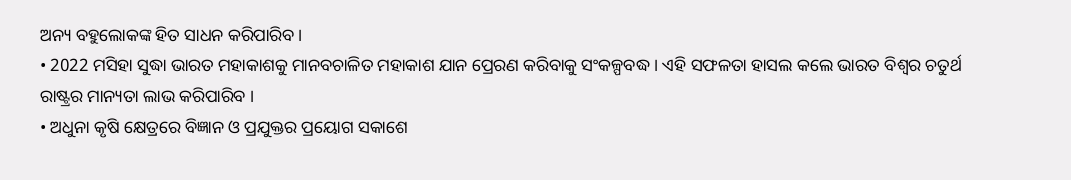ଅନ୍ୟ ବହୁଲୋକଙ୍କ ହିତ ସାଧନ କରିପାରିବ ।
• 2022 ମସିହା ସୁଦ୍ଧା ଭାରତ ମହାକାଶକୁ ମାନବଚାଳିତ ମହାକାଶ ଯାନ ପ୍ରେରଣ କରିବାକୁ ସଂକଳ୍ପବଦ୍ଧ । ଏହି ସଫଳତା ହାସଲ କଲେ ଭାରତ ବିଶ୍ୱର ଚତୁର୍ଥ ରାଷ୍ଟ୍ରର ମାନ୍ୟତା ଲାଭ କରିପାରିବ ।
• ଅଧୁନା କୃଷି କ୍ଷେତ୍ରରେ ବିଜ୍ଞାନ ଓ ପ୍ରଯୁକ୍ତର ପ୍ରୟୋଗ ସକାଶେ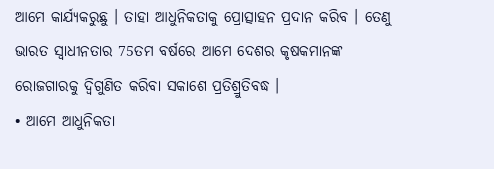ଆମେ କାର୍ଯ୍ୟକରୁଛୁ । ତାହା ଆଧୁନିକତାକୁ ପ୍ରୋତ୍ସାହନ ପ୍ରଦାନ କରିବ । ତେଣୁ ଭାରତ ସ୍ୱାଧୀନତାର 75ତମ ବର୍ଷରେ ଆମେ ଦେଶର କୃଷକମାନଙ୍କ ରୋଜଗାରକୁ ଦ୍ୱିଗୁଣିତ କରିବା ସକାଶେ ପ୍ରତିଶ୍ରୁତିବଦ୍ଧ ।
• ଆମେ ଆଧୁନିକତା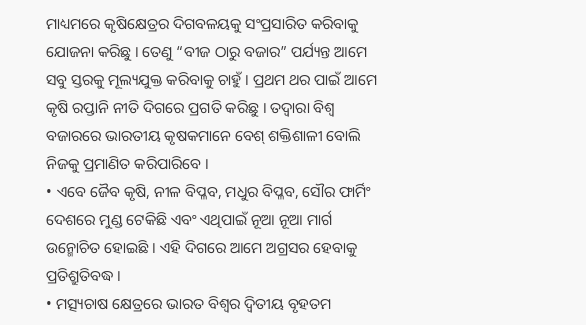ମାଧ୍ୟମରେ କୃଷିକ୍ଷେତ୍ରର ଦିଗବଳୟକୁ ସଂପ୍ରସାରିତ କରିବାକୁ ଯୋଜନା କରିଛୁ । ତେଣୁ “ବୀଜ ଠାରୁ ବଜାର” ପର୍ଯ୍ୟନ୍ତ ଆମେ ସବୁ ସ୍ତରକୁ ମୂଲ୍ୟଯୁକ୍ତ କରିବାକୁ ଚାହୁଁ । ପ୍ରଥମ ଥର ପାଇଁ ଆମେ କୃଷି ରପ୍ତାନି ନୀତି ଦିଗରେ ପ୍ରଗତି କରିଛୁ । ତଦ୍ୱାରା ବିଶ୍ୱ ବଜାରରେ ଭାରତୀୟ କୃଷକମାନେ ବେଶ୍ ଶକ୍ତିଶାଳୀ ବୋଲି ନିଜକୁ ପ୍ରମାଣିତ କରିପାରିବେ ।
• ଏବେ ଜୈବ କୃଷି, ନୀଳ ବିପ୍ଳବ, ମଧୁର ବିପ୍ଳବ, ସୌର ଫାର୍ମିଂ ଦେଶରେ ମୁଣ୍ଡ ଟେକିଛି ଏବଂ ଏଥିପାଇଁ ନୂଆ ନୂଆ ମାର୍ଗ ଉନ୍ମୋଚିତ ହୋଇଛି । ଏହି ଦିଗରେ ଆମେ ଅଗ୍ରସର ହେବାକୁ ପ୍ରତିଶ୍ରୁତିବଦ୍ଧ ।
• ମତ୍ସ୍ୟଚାଷ କ୍ଷେତ୍ରରେ ଭାରତ ବିଶ୍ୱର ଦ୍ୱିତୀୟ ବୃହତମ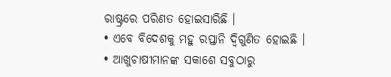ରାଷ୍ଟ୍ରରେ ପରିଣତ ହୋଇସାରିଛି ।
• ଏବେ ବିଦେଶକୁ ମହୁ ରପ୍ତାନି ଦ୍ୱିଗୁଣିତ ହୋଇଛି ।
• ଆଖୁଚାଷୀମାନଙ୍କ ସକାଶେ ସବୁଠାରୁ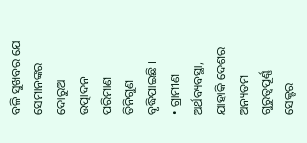ବଳି ସୁଖବର ଯେ ସେମାନଙ୍କର ଦୋରୁଅ ଉତ୍ପାଦନ ପରିମାଣ ତିନିଗୁଣ ବୃଦ୍ଧିପାଇଛି ।
• ଗ୍ରାମୀଣ ଅର୍ଥବ୍ୟବସ୍ଥା, ଯାହାକି ଦେଶର ଅନ୍ୟତମ ଗୁରୁତ୍ୱପୂର୍ଣ୍ଣ ସେକ୍ଟର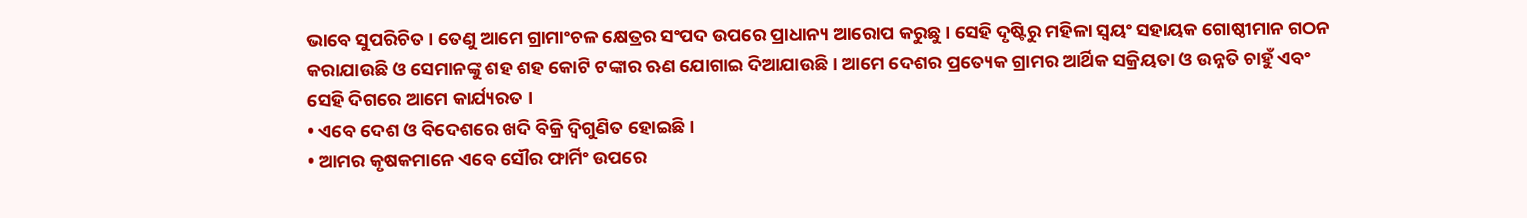ଭାବେ ସୁପରିଚିତ । ତେଣୁ ଆମେ ଗ୍ରାମାଂଚଳ କ୍ଷେତ୍ରର ସଂପଦ ଉପରେ ପ୍ରାଧାନ୍ୟ ଆରୋପ କରୁଛୁ । ସେହି ଦୃଷ୍ଟିରୁ ମହିଳା ସ୍ୱୟଂ ସହାୟକ ଗୋଷ୍ଠୀମାନ ଗଠନ କରାଯାଉଛି ଓ ସେମାନଙ୍କୁ ଶହ ଶହ କୋଟି ଟଙ୍କାର ଋଣ ଯୋଗାଇ ଦିଆଯାଉଛି । ଆମେ ଦେଶର ପ୍ରତ୍ୟେକ ଗ୍ରାମର ଆର୍ଥିକ ସକ୍ରିୟତା ଓ ଉନ୍ନତି ଚାହୁଁ ଏବଂ ସେହି ଦିଗରେ ଆମେ କାର୍ଯ୍ୟରତ ।
• ଏବେ ଦେଶ ଓ ବିଦେଶରେ ଖଦି ବିକ୍ରି ଦ୍ୱିଗୁଣିତ ହୋଇଛି ।
• ଆମର କୃଷକମାନେ ଏବେ ସୌର ଫାର୍ମିଂ ଉପରେ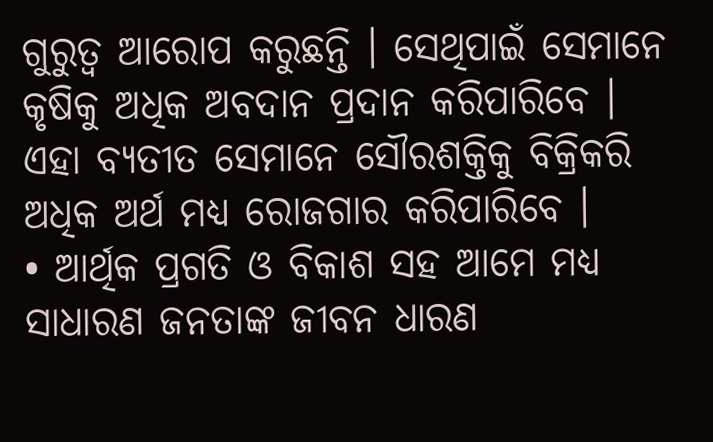ଗୁରୁତ୍ୱ ଆରୋପ କରୁଛନ୍ତି । ସେଥିପାଇଁ ସେମାନେ କୃଷିକୁ ଅଧିକ ଅବଦାନ ପ୍ରଦାନ କରିପାରିବେ । ଏହା ବ୍ୟତୀତ ସେମାନେ ସୌରଶକ୍ତିକୁ ବିକ୍ରିକରି ଅଧିକ ଅର୍ଥ ମଧ୍ୟ ରୋଜଗାର କରିପାରିବେ ।
• ଆର୍ଥିକ ପ୍ରଗତି ଓ ବିକାଶ ସହ ଆମେ ମଧ୍ୟ ସାଧାରଣ ଜନତାଙ୍କ ଜୀବନ ଧାରଣ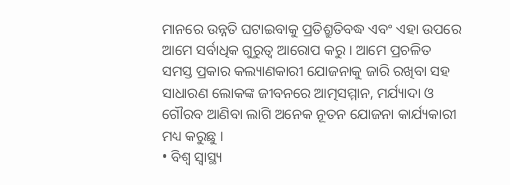ମାନରେ ଉନ୍ନତି ଘଟାଇବାକୁ ପ୍ରତିଶ୍ରୁତିବଦ୍ଧ ଏବଂ ଏହା ଉପରେ ଆମେ ସର୍ବାଧିକ ଗୁରୁତ୍ୱ ଆରୋପ କରୁ । ଆମେ ପ୍ରଚଳିତ ସମସ୍ତ ପ୍ରକାର କଲ୍ୟାଣକାରୀ ଯୋଜନାକୁ ଜାରି ରଖିବା ସହ ସାଧାରଣ ଲୋକଙ୍କ ଜୀବନରେ ଆତ୍ମସମ୍ମାନ, ମର୍ଯ୍ୟାଦା ଓ ଗୌରବ ଆଣିବା ଲାଗି ଅନେକ ନୂତନ ଯୋଜନା କାର୍ଯ୍ୟକାରୀ ମଧ୍ୟ କରୁଛୁ ।
• ବିଶ୍ୱ ସ୍ୱାସ୍ଥ୍ୟ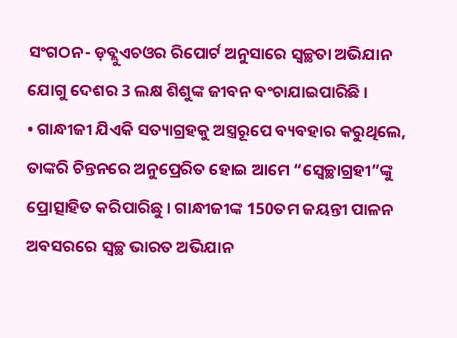ସଂଗଠନ- ଡ଼ବ୍ଲୁଏଚଓର ରିପୋର୍ଟ ଅନୁସାରେ ସ୍ୱଚ୍ଛତା ଅଭିଯାନ ଯୋଗୁ ଦେଶର 3 ଲକ୍ଷ ଶିଶୁଙ୍କ ଜୀବନ ବଂଚାଯାଇପାରିଛି ।
• ଗାନ୍ଧୀଜୀ ଯିଏକି ସତ୍ୟାଗ୍ରହକୁ ଅସ୍ତ୍ରରୂପେ ବ୍ୟବହାର କରୁଥିଲେ, ତାଙ୍କରି ଚିନ୍ତନରେ ଅନୁପ୍ରେରିତ ହୋଇ ଆମେ “ସ୍ୱେଚ୍ଛାଗ୍ରହୀ”ଙ୍କୁ ପ୍ରୋତ୍ସାହିତ କରିପାରିଛୁ । ଗାନ୍ଧୀଜୀଙ୍କ 150ତମ ଜୟନ୍ତୀ ପାଳନ ଅବସରରେ ସ୍ୱଚ୍ଛ ଭାରତ ଅଭିଯାନ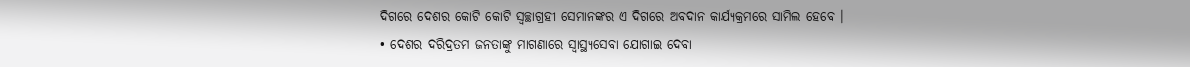ଦିଗରେ ଦେଶର କୋଟି କୋଟି ସ୍ୱଚ୍ଛାଗ୍ରହୀ ସେମାନଙ୍କର ଏ ଦିଗରେ ଅବଦାନ କାର୍ଯ୍ୟକ୍ରମରେ ସାମିଲ ହେବେ ।
• ଦେଶର ଦରିଦ୍ରତମ ଜନତାଙ୍କୁ ମାଗଣାରେ ସ୍ୱାସ୍ଥ୍ୟସେବା ଯୋଗାଇ ଦେବା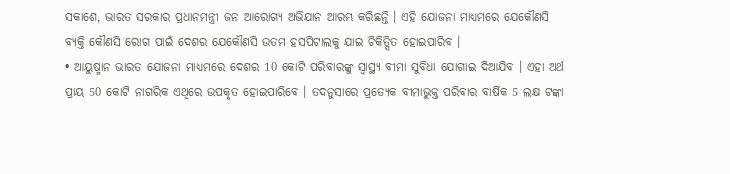ସକାଶେ, ଭାରତ ସରକାର ପ୍ରଧାନମନ୍ତ୍ରୀ ଜନ ଆରୋଗ୍ୟ ଅଭିଯାନ ଆରମ୍ଭ କରିଛନ୍ତି । ଏହି ଯୋଜନା ମାଧ୍ୟମରେ ଯେକୌଣସି ବ୍ୟକ୍ତି କୌଣସି ରୋଗ ପାଇଁ ଦେଶର ଯେକୌଣସି ଉତମ ହସପିଟାଲକୁ ଯାଇ ଚିକିତ୍ସିତ ହୋଇପାରିବ ।
• ଆୟୁଷ୍ମାନ ଭାରତ ଯୋଜନା ମାଧ୍ୟମରେ ଦେଶର 10 କୋଟି ପରିବାରଙ୍କୁ ସ୍ୱାସ୍ଥ୍ୟ ବୀମା ସୁବିଧା ଯୋଗାଇ ଦିଆଯିବ । ଏହା ଅର୍ଥ ପ୍ରାୟ 50 କୋଟି ନାଗରିକ ଏଥିରେ ଉପକୃତ ହୋଇପାରିବେ । ତଦନୁସାରେ ପ୍ରତ୍ୟେକ ବୀମାଭୁକ୍ତ ପରିବାର ବାର୍ଷିକ 5 ଲକ୍ଷ ଟଙ୍କା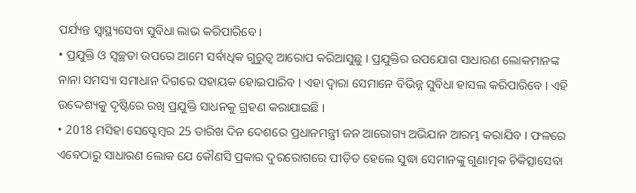ପର୍ଯ୍ୟନ୍ତ ସ୍ୱାସ୍ଥ୍ୟସେବା ସୁବିଧା ଲାଭ କରିପାରିବେ ।
• ପ୍ରଯୁକ୍ତି ଓ ସ୍ୱଚ୍ଛତା ଉପରେ ଆମେ ସର୍ବାଧିକ ଗୁରୁତ୍ୱ ଆରୋପ କରିଆସୁଛୁ । ପ୍ରଯୁକ୍ତିର ଉପଯୋଗ ସାଧାରଣ ଲୋକମାନଙ୍କ ନାନା ସମସ୍ୟା ସମାଧାନ ଦିଗରେ ସହାୟକ ହୋଇପାରିବ । ଏହା ଦ୍ୱାରା ସେମାନେ ବିଭିନ୍ନ ସୁବିଧା ହାସଲ କରିପାରିବେ । ଏହି ଉଦ୍ଦେଶ୍ୟକୁ ଦୃଷ୍ଟିରେ ରଖି ପ୍ରଯୁକ୍ତି ସାଧନକୁ ଗ୍ରହଣ କରାଯାଇଛି ।
• 2018 ମସିହା ସେପ୍ଟେମ୍ବର 25 ତାରିଖ ଦିନ ଦେଶରେ ପ୍ରଧାନମନ୍ତ୍ରୀ ଜନ ଆରୋଗ୍ୟ ଅଭିଯାନ ଆରମ୍ଭ କରାଯିବ । ଫଳରେ ଏବେଠାରୁ ସାଧାରଣ ଲୋକ ଯେ କୌଣସି ପ୍ରକାର ଦୁରରୋଗରେ ପୀଡ଼ିତ ହେଲେ ସୁଦ୍ଧା ସେମାନଙ୍କୁ ଗୁଣାତ୍ମକ ଚିକିତ୍ସାସେବା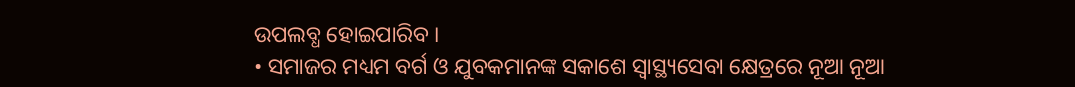ଉପଲବ୍ଧ ହୋଇପାରିବ ।
• ସମାଜର ମଧ୍ୟମ ବର୍ଗ ଓ ଯୁବକମାନଙ୍କ ସକାଶେ ସ୍ୱାସ୍ଥ୍ୟସେବା କ୍ଷେତ୍ରରେ ନୂଆ ନୂଆ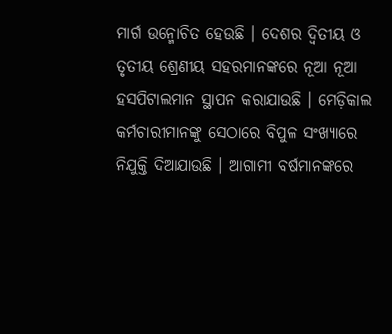ମାର୍ଗ ଉନ୍ମୋଚିତ ହେଉଛି । ଦେଶର ଦ୍ୱିତୀୟ ଓ ତୃତୀୟ ଶ୍ରେଣୀୟ ସହରମାନଙ୍କରେ ନୂଆ ନୂଆ ହସପିଟାଲମାନ ସ୍ଥାପନ କରାଯାଉଛି । ମେଡ଼ିକାଲ କର୍ମଚାରୀମାନଙ୍କୁ ସେଠାରେ ବିପୁଳ ସଂଖ୍ୟାରେ ନିଯୁକ୍ତି ଦିଆଯାଉଛି । ଆଗାମୀ ବର୍ଷମାନଙ୍କରେ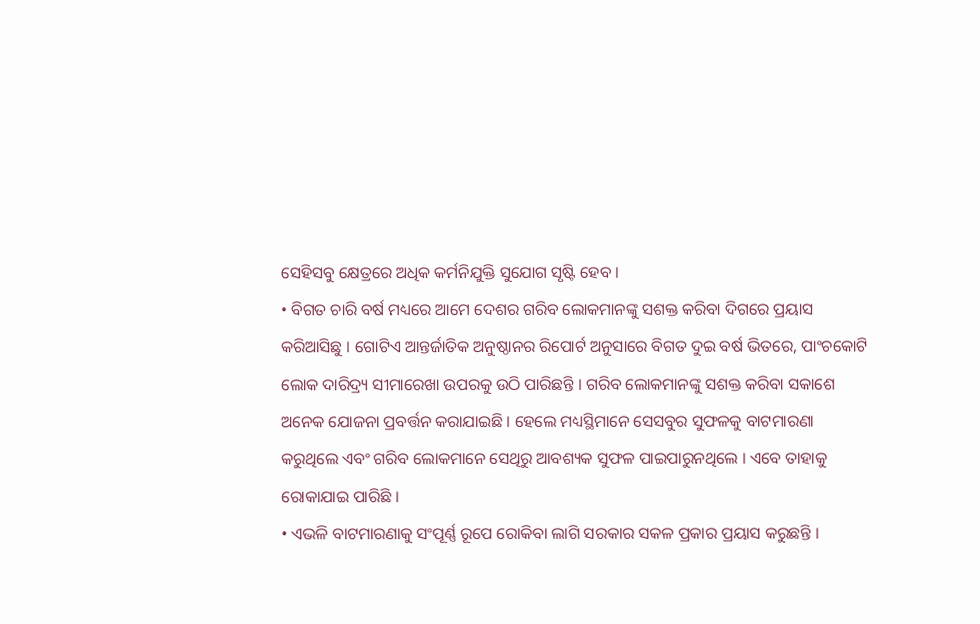ସେହିସବୁ କ୍ଷେତ୍ରରେ ଅଧିକ କର୍ମନିଯୁକ୍ତି ସୁଯୋଗ ସୃଷ୍ଟି ହେବ ।
• ବିଗତ ଚାରି ବର୍ଷ ମଧ୍ୟରେ ଆମେ ଦେଶର ଗରିବ ଲୋକମାନଙ୍କୁ ସଶକ୍ତ କରିବା ଦିଗରେ ପ୍ରୟାସ କରିଆସିଛୁ । ଗୋଟିଏ ଆନ୍ତର୍ଜାତିକ ଅନୁଷ୍ଠାନର ରିପୋର୍ଟ ଅନୁସାରେ ବିଗତ ଦୁଇ ବର୍ଷ ଭିତରେ, ପାଂଚକୋଟି ଲୋକ ଦାରିଦ୍ର୍ୟ ସୀମାରେଖା ଉପରକୁ ଉଠି ପାରିଛନ୍ତି । ଗରିବ ଲୋକମାନଙ୍କୁ ସଶକ୍ତ କରିବା ସକାଶେ ଅନେକ ଯୋଜନା ପ୍ରବର୍ତ୍ତନ କରାଯାଇଛି । ହେଲେ ମଧ୍ୟସ୍ଥିମାନେ ସେସବୁର ସୁଫଳକୁ ବାଟମାରଣା କରୁଥିଲେ ଏବଂ ଗରିବ ଲୋକମାନେ ସେଥିରୁ ଆବଶ୍ୟକ ସୁଫଳ ପାଇପାରୁନଥିଲେ । ଏବେ ତାହାକୁ ରୋକାଯାଇ ପାରିଛି ।
• ଏଭଳି ବାଟମାରଣାକୁ ସଂପୂର୍ଣ୍ଣ ରୂପେ ରୋକିବା ଲାଗି ସରକାର ସକଳ ପ୍ରକାର ପ୍ରୟାସ କରୁଛନ୍ତି ।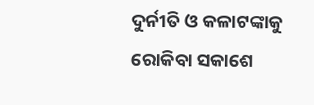ଦୁର୍ନୀତି ଓ କଳାଟଙ୍କାକୁ ରୋକିବା ସକାଶେ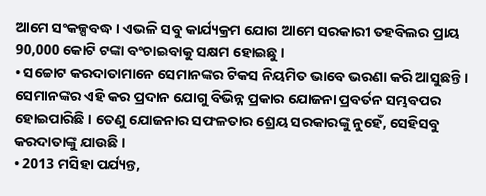ଆମେ ସଂକଳ୍ପବଦ୍ଧ । ଏଭଳି ସବୁ କାର୍ଯ୍ୟକ୍ରମ ଯୋଗ ଆମେ ସରକାରୀ ତହବିଲର ପ୍ରାୟ 90,000 କୋଟି ଟଙ୍କା ବଂଚାଇବାକୁ ସକ୍ଷମ ହୋଇଛୁ ।
• ସଚ୍ଚୋଟ କରଦାତାମାନେ ସେମାନଙ୍କର ଟିକସ ନିୟମିତ ଭାବେ ଭରଣା କରି ଆସୁଛନ୍ତି । ସେମାନଙ୍କର ଏହି କର ପ୍ରଦାନ ଯୋଗୁ ବିଭିନ୍ନ ପ୍ରକାର ଯୋଜନା ପ୍ରବର୍ତନ ସମ୍ଭବପର ହୋଇପାରିଛି । ତେଣୁ ଯୋଜନାର ସଫଳତାର ଶ୍ରେୟ ସରକାରଙ୍କୁ ନୁହେଁ, ସେହିସବୁ କରଦାତାଙ୍କୁ ଯାଉଛି ।
• 2013 ମସିହା ପର୍ଯ୍ୟନ୍ତ,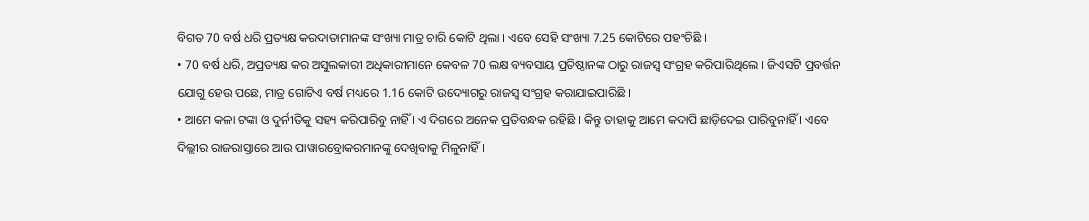ବିଗତ 70 ବର୍ଷ ଧରି ପ୍ରତ୍ୟକ୍ଷ କରଦାତାମାନଙ୍କ ସଂଖ୍ୟା ମାତ୍ର ଚାରି କୋଟି ଥିଲା । ଏବେ ସେହି ସଂଖ୍ୟା 7.25 କୋଟିରେ ପହଂଚିଛି ।
• 70 ବର୍ଷ ଧରି, ଅପ୍ରତ୍ୟକ୍ଷ କର ଅସୁଲକାରୀ ଅଧିକାରୀମାନେ କେବଳ 70 ଲକ୍ଷ ବ୍ୟବସାୟ ପ୍ରତିଷ୍ଠାନଙ୍କ ଠାରୁ ରାଜସ୍ୱ ସଂଗ୍ରହ କରିପାରିଥିଲେ । ଜିଏସଟି ପ୍ରବର୍ତ୍ତନ ଯୋଗୁ ହେଉ ପଛେ, ମାତ୍ର ଗୋଟିଏ ବର୍ଷ ମଧ୍ୟରେ 1.16 କୋଟି ଉଦ୍ୟୋଗରୁ ରାଜସ୍ୱ ସଂଗ୍ରହ କରାଯାଇପାରିଛି ।
• ଆମେ କଳା ଟଙ୍କା ଓ ଦୁର୍ନୀତିକୁ ସହ୍ୟ କରିପାରିବୁ ନାହିଁ । ଏ ଦିଗରେ ଅନେକ ପ୍ରତିବନ୍ଧକ ରହିଛି । କିନ୍ତୁ ତାହାକୁ ଆମେ କଦାପି ଛାଡ଼ିଦେଇ ପାରିବୁନାହିଁ । ଏବେ ଦିଲ୍ଲୀର ରାଜରାସ୍ତାରେ ଆଉ ପାୱାରବ୍ରୋକରମାନଙ୍କୁ ଦେଖିବାକୁ ମିଳୁନାହିଁ ।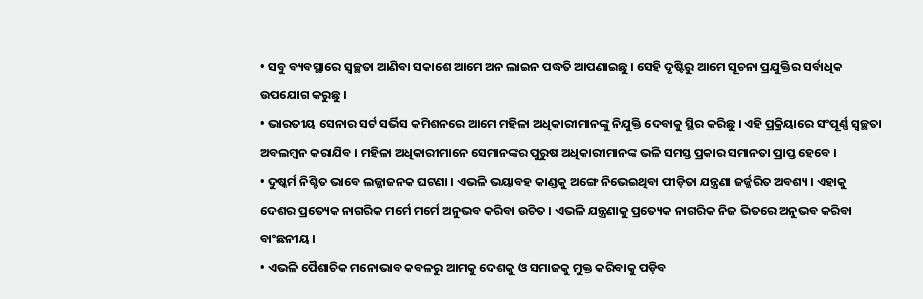• ସବୁ ବ୍ୟବସ୍ଥାରେ ସ୍ୱଚ୍ଛତା ଆଣିବା ସକାଶେ ଆମେ ଅନ ଲାଇନ ପଦ୍ଧତି ଆପଣାଇଛୁ । ସେହି ଦୃଷ୍ଟିରୁ ଆମେ ସୂଚନା ପ୍ରଯୁକ୍ତିର ସର୍ବାଧିକ ଉପଯୋଗ କରୁଛୁ ।
• ଭାରତୀୟ ସେନାର ସର୍ଟ ସର୍ଭିସ କମିଶନରେ ଆମେ ମହିଳା ଅଧିକାରୀମାନଙ୍କୁ ନିଯୁକ୍ତି ଦେବାକୁ ସ୍ଥିର କରିଛୁ । ଏହି ପ୍ରକ୍ରିୟାରେ ସଂପୂର୍ଣ୍ଣ ସ୍ୱଚ୍ଛତା ଅବଲମ୍ବନ କରାଯିବ । ମହିଳା ଅଧିକାରୀମାନେ ସେମାନଙ୍କର ପୁରୁଷ ଅଧିକାରୀମାନଙ୍କ ଭଳି ସମସ୍ତ ପ୍ରକାର ସମାନତା ପ୍ରାପ୍ତ ହେବେ ।
• ଦୁଷ୍କର୍ମ ନିଶ୍ଚିତ ଭାବେ ଲଜ୍ଜାଜନକ ଘଟଣା । ଏଭଳି ଭୟାବହ କାଣ୍ଡକୁ ଅଙ୍ଗେ ନିଭେଇଥିବା ପୀଡ଼ିତା ଯନ୍ତ୍ରଣା ଜର୍ଜ୍ଜରିତ ଅବଶ୍ୟ । ଏହାକୁ ଦେଶର ପ୍ରତ୍ୟେକ ନାଗରିକ ମର୍ମେ ମର୍ମେ ଅନୁଭବ କରିବା ଉଚିତ । ଏଭଳି ଯନ୍ତ୍ରଣାକୁ ପ୍ରତ୍ୟେକ ନାଗରିକ ନିଜ ଭିତରେ ଅନୁଭବ କରିବା ବାଂଛନୀୟ ।
• ଏଭଳି ପୈଶାଚିକ ମନୋଭାବ କବଳରୁ ଆମକୁ ଦେଶକୁ ଓ ସମାଜକୁ ମୁକ୍ତ କରିବାକୁ ପଡ଼ିବ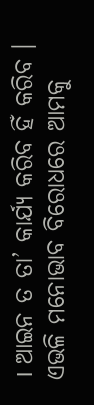। ଆଇନ ତ ତା’ କାର୍ଯ୍ୟ କରିବ ହିଁ କରିବ । ଏଭଳି ମନୋଭାବ ବିରୋଧରେ ଆମକୁ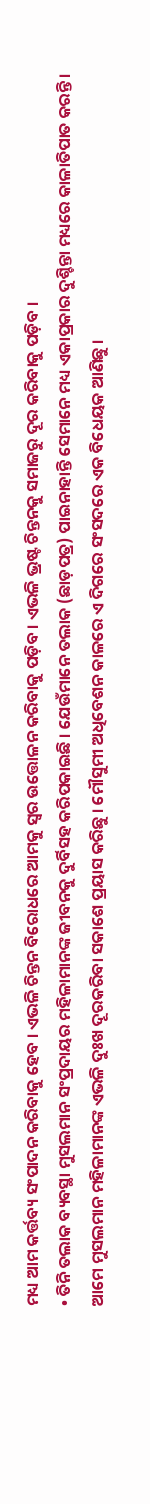ମଧ୍ୟ ଆମ କର୍ତ୍ତବ୍ୟ ସଂପାଦନ କରିବାକୁ ହେବ । ଏଭଳି ଚିନ୍ତନ ବିରୋଧରେ ଆମକୁ ସ୍ୱର ଉତ୍ତୋଳନ କରିବାକୁ ପଡ଼ିବ । ଏଭଳି ଭ୍ରଷ୍ଟ ଚିନ୍ତନକୁ ସମାଜରୁ ଦୂର କରିବାକୁ ପଡ଼ିବ ।
• ତିନି ତଲାକ ବ୍ୟବସ୍ଥା ମୁସଲମାନ ସଂପ୍ରଦାୟର ମହିଳାମାନଙ୍କ ଜୀବନକୁ ଦୁର୍ବିସହ କରିପକାଇଛି । ଯେଉଁମାନେ ତଲାକ (ଛାଡ଼ପତ୍ର) ପାଇନାହାନ୍ତି ସେମାନେ ମଧ୍ୟ ଏକାପ୍ରକାର ଦୁଶ୍ଚିନ୍ତା ମଧ୍ୟରେ କାଳାତିପାତ କରନ୍ତି । ଆମେ ମୁସଲମାନ ମହିଳାମାନଙ୍କ ଏଭଳି ଦୁଃଖ ଦୂରକରିବା ସକାଶେ ପ୍ରୟାସ କରିଛୁ । ମୌସୁମୀ ଅଧିବେଶନ କାଳରେ ଏ ଦିଗରେ ସଂସଦରେ ଏକ ବିଧେୟକ ଆଣିଛୁ ।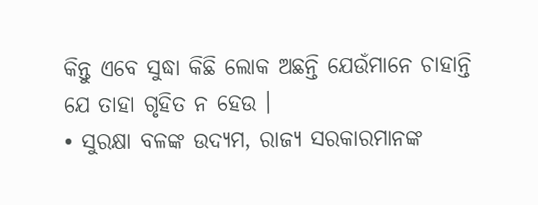କିନ୍ତୁ ଏବେ ସୁଦ୍ଧା କିଛି ଲୋକ ଅଛନ୍ତି ଯେଉଁମାନେ ଚାହାନ୍ତି ଯେ ତାହା ଗୃହିତ ନ ହେଉ ।
• ସୁରକ୍ଷା ବଳଙ୍କ ଉଦ୍ୟମ, ରାଜ୍ୟ ସରକାରମାନଙ୍କ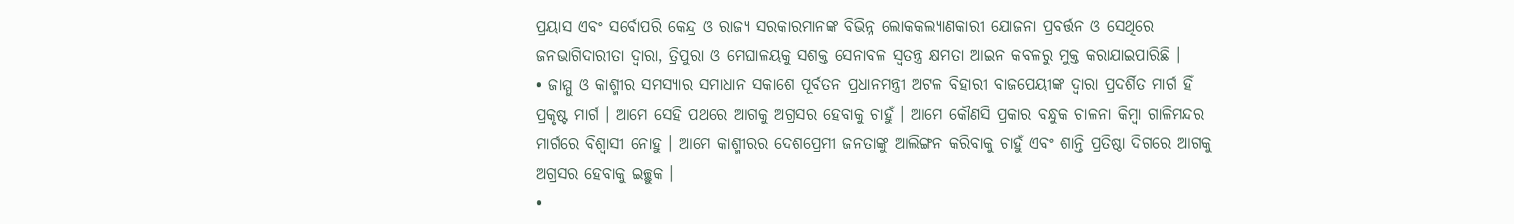ପ୍ରୟାସ ଏବଂ ସର୍ବୋପରି କେନ୍ଦ୍ର ଓ ରାଜ୍ୟ ସରକାରମାନଙ୍କ ବିଭିନ୍ନ ଲୋକକଲ୍ୟାଣକାରୀ ଯୋଜନା ପ୍ରବର୍ତ୍ତନ ଓ ସେଥିରେ ଜନଭାଗିଦାରୀତା ଦ୍ୱାରା, ତ୍ରିପୁରା ଓ ମେଘାଳୟକୁ ସଶକ୍ତ ସେନାବଳ ସ୍ୱତନ୍ତ୍ର କ୍ଷମତା ଆଇନ କବଳରୁ ମୁକ୍ତ କରାଯାଇପାରିଛି ।
• ଜାମ୍ମୁ ଓ କାଶ୍ମୀର ସମସ୍ୟାର ସମାଧାନ ସକାଶେ ପୂର୍ବତନ ପ୍ରଧାନମନ୍ତ୍ରୀ ଅଟଳ ବିହାରୀ ବାଜପେୟୀଙ୍କ ଦ୍ୱାରା ପ୍ରଦର୍ଶିତ ମାର୍ଗ ହିଁ ପ୍ରକୃଷ୍ଟ ମାର୍ଗ । ଆମେ ସେହି ପଥରେ ଆଗକୁ ଅଗ୍ରସର ହେବାକୁ ଚାହୁଁ । ଆମେ କୌଣସି ପ୍ରକାର ବନ୍ଧୁକ ଚାଳନା କିମ୍ବା ଗାଳିମନ୍ଦର ମାର୍ଗରେ ବିଶ୍ୱାସୀ ନୋହୁ । ଆମେ କାଶ୍ମୀରର ଦେଶପ୍ରେମୀ ଜନତାଙ୍କୁ ଆଲିଙ୍ଗନ କରିବାକୁ ଚାହୁଁ ଏବଂ ଶାନ୍ତି ପ୍ରତିଷ୍ଠା ଦିଗରେ ଆଗକୁ ଅଗ୍ରସର ହେବାକୁ ଇଚ୍ଛୁକ ।
•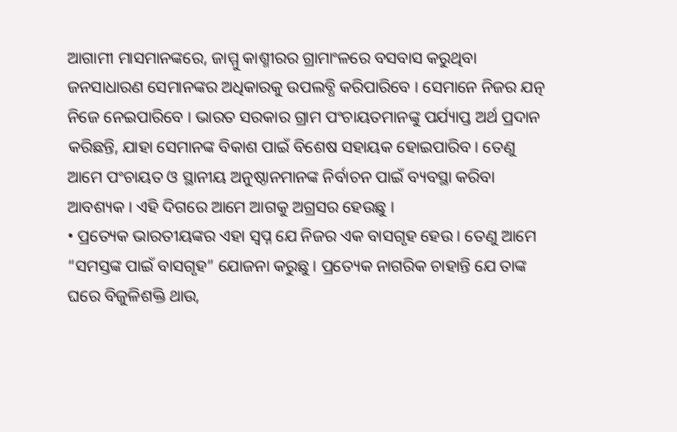ଆଗାମୀ ମାସମାନଙ୍କରେ, ଜାମ୍ମୁ କାଶ୍ମୀରର ଗ୍ରାମାଂଳରେ ବସବାସ କରୁଥିବା ଜନସାଧାରଣ ସେମାନଙ୍କର ଅଧିକାରକୁ ଉପଲବ୍ଧି କରିପାରିବେ । ସେମାନେ ନିଜର ଯତ୍ନ ନିଜେ ନେଇପାରିବେ । ଭାରତ ସରକାର ଗ୍ରାମ ପଂଚାୟତମାନଙ୍କୁ ପର୍ଯ୍ୟାପ୍ତ ଅର୍ଥ ପ୍ରଦାନ କରିଛନ୍ତି, ଯାହା ସେମାନଙ୍କ ବିକାଶ ପାଇଁ ବିଶେଷ ସହାୟକ ହୋଇପାରିବ । ତେଣୁ ଆମେ ପଂଚାୟତ ଓ ସ୍ଥାନୀୟ ଅନୁଷ୍ଠାନମାନଙ୍କ ନିର୍ବାଚନ ପାଇଁ ବ୍ୟବସ୍ଥା କରିବା ଆବଶ୍ୟକ । ଏହି ଦିଗରେ ଆମେ ଆଗକୁ ଅଗ୍ରସର ହେଉଛୁ ।
• ପ୍ରତ୍ୟେକ ଭାରତୀୟଙ୍କର ଏହା ସ୍ୱପ୍ନ ଯେ ନିଜର ଏକ ବାସଗୃହ ହେଉ । ତେଣୁ ଆମେ “ସମସ୍ତଙ୍କ ପାଇଁ ବାସଗୃହ” ଯୋଜନା କରୁଛୁ । ପ୍ରତ୍ୟେକ ନାଗରିକ ଚାହାନ୍ତି ଯେ ତାଙ୍କ ଘରେ ବିଜୁଳିଶକ୍ତି ଥାଉ,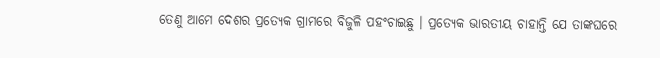ତେଣୁ ଆମେ ଦେଶର ପ୍ରତ୍ୟେକ ଗ୍ରାମରେ ବିଜୁଳି ପହଂଚାଇଛୁ । ପ୍ରତ୍ୟେକ ଭାରତୀୟ ଚାହାନ୍ତି ଯେ ତାଙ୍କଘରେ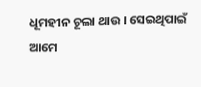ଧୂମହୀନ ଚୂଲା ଥାଉ । ସେଇଥିପାଇଁ ଆମେ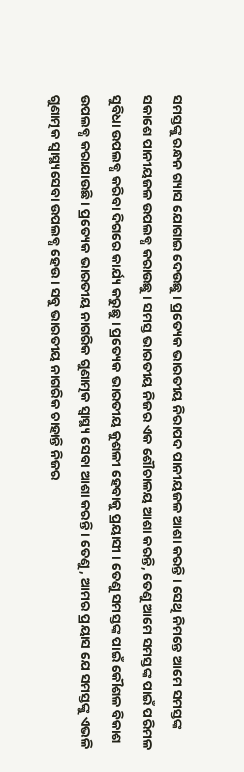ସମସ୍ତଙ୍କୁ ରନ୍ଧନ ଗ୍ୟାସ ଯୋଗାଇ ଦେଉଛୁ । ପ୍ରତ୍ୟେକ ଭାରତୀୟ ନିରାପଦ ପାନୀୟଜଳ ଆଶା କରନ୍ତି । ସେଥି ନିମନ୍ତେ ଆମେ ସମସ୍ତଙ୍କ ସକାଶେ ପାନୀୟଜଳ ଉପଲବ୍ଧ କରାଉଛୁ । ସମସ୍ତ ଭାରତୀୟ ନିଜର ଏକ ଶୌଚାଳୟ ଆଶା କରନ୍ତି, ତେଣୁ ଆମେ ସମସ୍ତଙ୍କ ପାଇଁ ପରିମଳ ସୁବିଧା ଉପଲବ୍ଧ କରିବା ଦିଗରେ କାର୍ଯ୍ୟ କରୁଛୁ । ପ୍ରତ୍ୟେକ ଭାରତୀୟ କୁଶଳୀ ହେବାକୁ ପ୍ରୟାସୀ । ତେଣୁ ସମସ୍ତଙ୍କ ପାଇଁ କୌଶଳ ବିକାଶ ଉପଲବ୍ଧ କରାଯାଉଛି । ପ୍ରତ୍ୟେକ ଭାରତୀୟ ନାଗରିକ ଗୁଣାତ୍ମକ ସ୍ୱାସ୍ଥ୍ୟ ସେବା ଆଶା କରନ୍ତି । ତେଣୁ, ଆମର ପ୍ରୟାସ ଯେ ସମସ୍ତଙ୍କୁ ଏଭଳି ଗୁଣାତ୍ମକ ସ୍ୱାସ୍ଥ୍ୟସେବା ଉପଲବ୍ଧ ହେଉ । ସବୁ ଭାରତୀୟ ନାଗରିକ ଚାହାନ୍ତି ନିଜର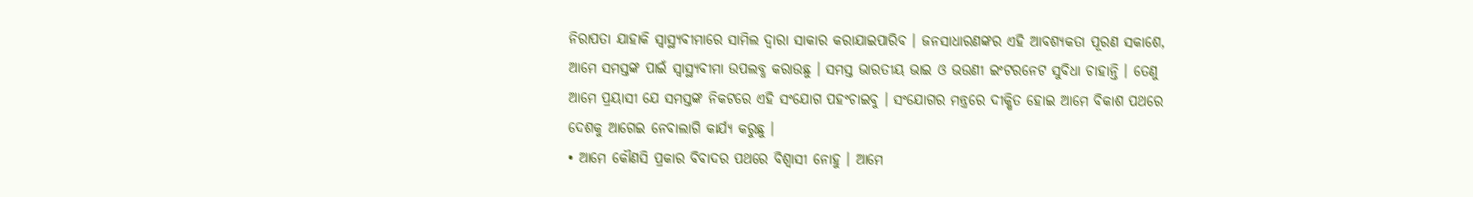ନିରାପତା ଯାହାକି ସ୍ୱାସ୍ଥ୍ୟବୀମାରେ ସାମିଲ ଦ୍ୱାରା ସାକାର କରାଯାଇପାରିବ । ଜନସାଧାରଣଙ୍କର ଏହି ଆବଶ୍ୟକତା ପୂରଣ ସକାଶେ, ଆମେ ସମସ୍ତଙ୍କ ପାଇଁ ସ୍ୱାସ୍ଥ୍ୟବୀମା ଉପଲବ୍ଧ କରାଉଛୁ । ସମସ୍ତ ଭାରତୀୟ ଭାଇ ଓ ଭଉଣୀ ଇଂଟରନେଟ ସୁବିଧା ଚାହାନ୍ତି । ତେଣୁ ଆମେ ପ୍ରୟାସୀ ଯେ ସମସ୍ତଙ୍କ ନିକଟରେ ଏହି ସଂଯୋଗ ପହଂଚାଇବୁ । ସଂଯୋଗର ମନ୍ତ୍ରରେ ଦୀକ୍ଷିତ ହୋଇ ଆମେ ବିକାଶ ପଥରେ ଦେଶକୁ ଆଗେଇ ନେବାଲାଗି କାର୍ଯ୍ୟ କରୁଛୁ ।
• ଆମେ କୌଣସି ପ୍ରକାର ବିବାଦର ପଥରେ ବିଶ୍ୱାସୀ ନୋହୁ । ଆମେ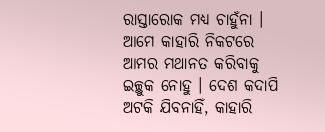ରାସ୍ତାରୋକ ମଧ୍ୟ ଚାହୁଁନା । ଆମେ କାହାରି ନିକଟରେ ଆମର ମଥାନତ କରିବାକୁ ଇଚ୍ଛୁକ ନୋହୁ । ଦେଶ କଦାପି ଅଟକି ଯିବନାହିଁ, କାହାରି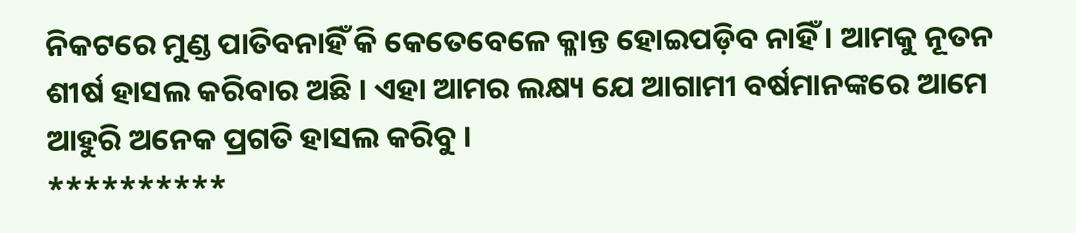ନିକଟରେ ମୁଣ୍ଡ ପାତିବନାହିଁ କି କେତେବେଳେ କ୍ଳାନ୍ତ ହୋଇପଡ଼ିବ ନାହିଁ । ଆମକୁ ନୂତନ ଶୀର୍ଷ ହାସଲ କରିବାର ଅଛି । ଏହା ଆମର ଲକ୍ଷ୍ୟ ଯେ ଆଗାମୀ ବର୍ଷମାନଙ୍କରେ ଆମେ ଆହୁରି ଅନେକ ପ୍ରଗତି ହାସଲ କରିବୁ ।
**********